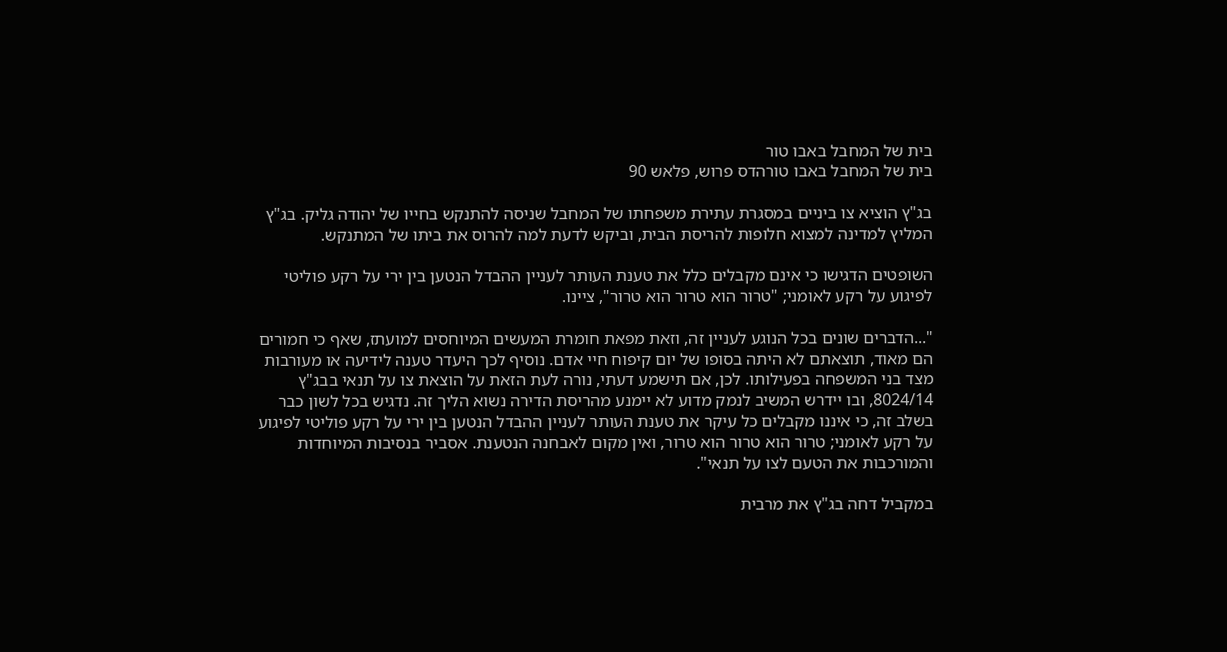בית של המחבל באבו טור
בית של המחבל באבו טורהדס פרוש, פלאש 90

בג"ץ הוציא צו ביניים במסגרת עתירת משפחתו של המחבל שניסה להתנקש בחייו של יהודה גליק. בג"ץ המליץ למדינה למצוא חלופות להריסת הבית, וביקש לדעת למה להרוס את ביתו של המתנקש.

השופטים הדגישו כי אינם מקבלים כלל את טענת העותר לעניין ההבדל הנטען בין ירי על רקע פוליטי לפיגוע על רקע לאומני; "טרור הוא טרור הוא טרור", ציינו.

"...הדברים שונים בכל הנוגע לעניין זה, וזאת מפאת חומרת המעשים המיוחסים למועתז, שאף כי חמורים הם מאוד, תוצאתם לא היתה בסופו של יום קיפוח חיי אדם. נוסיף לכך היעדר טענה לידיעה או מעורבות מצד בני המשפחה בפעילותו. לכן, אם תישמע דעתי, נורה לעת הזאת על הוצאת צו על תנאי בבג"ץ 8024/14, ובו יידרש המשיב לנמק מדוע לא יימנע מהריסת הדירה נשוא הליך זה. נדגיש בכל לשון כבר בשלב זה, כי איננו מקבלים כל עיקר את טענת העותר לעניין ההבדל הנטען בין ירי על רקע פוליטי לפיגוע על רקע לאומני; טרור הוא טרור הוא טרור, ואין מקום לאבחנה הנטענת. אסביר בנסיבות המיוחדות והמורכבות את הטעם לצו על תנאי".

במקביל דחה בג"ץ את מרבית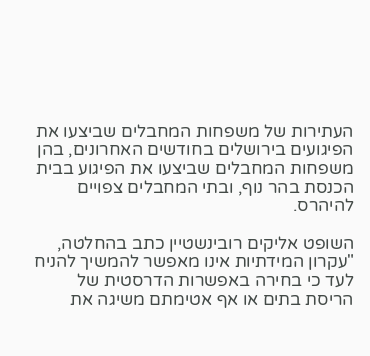העתירות של משפחות המחבלים שביצעו את הפיגועים בירושלים בחודשים האחרונים, בהן משפחות המחבלים שביצעו את הפיגוע בבית הכנסת בהר נוף, ובתי המחבלים צפויים להיהרס.

השופט אליקים רובינשטיין כתב בהחלטה, "עקרון המידתיות אינו מאפשר להמשיך להניח לעד כי בחירה באפשרות הדרסטית של הריסת בתים או אף אטימתם משיגה את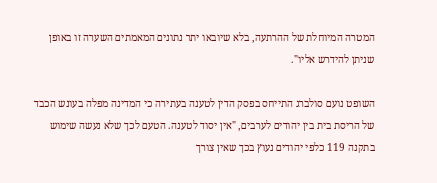המטרה המיוחלת של ההרתעה, בלא שיובאו יתר נתונים המאמתים השערה זו באופן שניתן להידרש אליו".

השופט נועם סולברג התייחס בפסק הדין לטענה בעתירה כי המדינה מפלה בעונש הכבד של הריסת בית בין יהודים לערבים, "אין יסוד לטענה. הטעם לכך שלא נעשה שימוש בתקנה 119 כלפי יהודים נעוץ בכך שאין צורך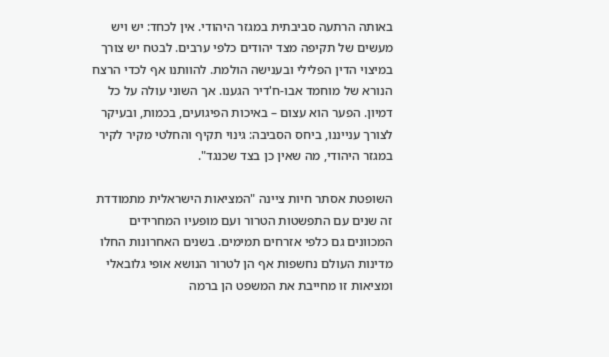באותה הרתעה סביבתית במגזר היהודי. אין לכחד: יש ויש מעשים של תקיפה מצד יהודים כלפי ערבים. לבטח יש צורך במיצוי הדין הפלילי ובענישה הולמת. להוותנו אף לכדי הרצח הנורא של מוחמד אבו-ח'דיר הגענו. אך השוני עולה על כל דמיון. הפער הוא עצום – באיכות הפיגועים, בכמות, ובעיקר לצורך ענייננו, ביחס הסביבה: גינוי תקיף והחלטי מקיר לקיר במגזר היהודי, מה שאין כן בצד שכנגד".

השופטת אסתר חיות ציינה "המציאות הישראלית מתמודדת זה שנים עם התפשטות הטרור ועם מופעיו המחרידים המכוונים גם כלפי אזרחים תמימים. בשנים האחרונות החלו מדינות העולם נחשפות אף הן לטרור הנושא אופי גלובאלי ומציאות זו מחייבת את המשפט הן ברמה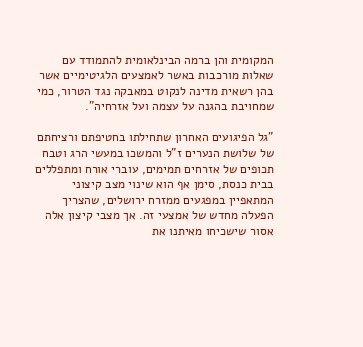המקומית והן ברמה הבינלאומית להתמודד עם שאלות מורכבות באשר לאמצעים הלגיטימיים אשר בהן רשאית מדינה לנקוט במאבקה נגד הטרור, כמי שמחויבת בהגנה על עצמה ועל אזרחיה".

"גל הפיגועים האחרון שתחילתו בחטיפתם ורציחתם של שלושת הנערים ז"ל והמשכו במעשי הרג וטבח תכופים של אזרחים תמימים, עוברי אורח ומתפללים בבית כנסת, סימן אף הוא שינוי מצב קיצוני המתאפיין במפגעים ממזרח ירושלים, שהצריך הפעלה מחדש של אמצעי זה. אך מצבי קיצון אלה אסור שישכיחו מאיתנו את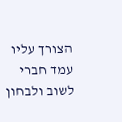הצורך עליו עמד חברי לשוב ולבחון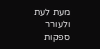מעת לעת ולעורר ספקות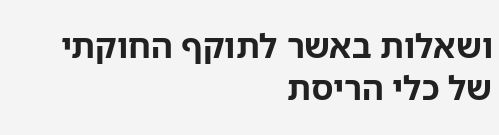ושאלות באשר לתוקף החוקתי של כלי הריסת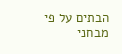הבתים על פי מבחני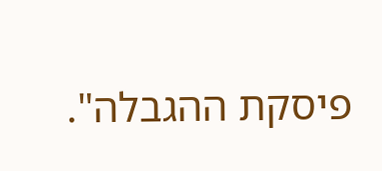פיסקת ההגבלה".